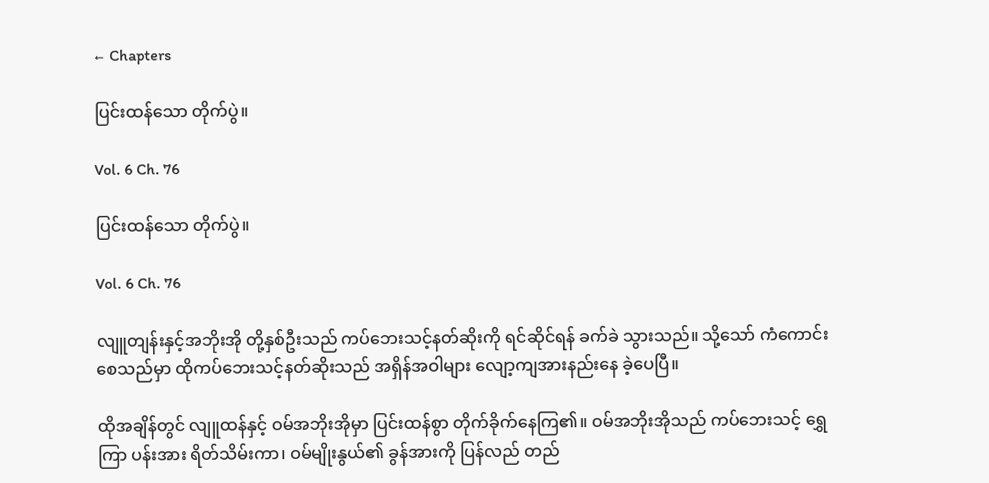← Chapters

ပြင်းထန်သော တိုက်ပွဲ။

Vol. 6 Ch. 76

ပြင်းထန်သော တိုက်ပွဲ။

Vol. 6 Ch. 76

လျူတျန်းနှင့်အဘိုးအို တို့နှစ်ဦးသည် ကပ်ဘေးသင့်နတ်ဆိုးကို ရင်ဆိုင်ရန် ခက်ခဲ သွားသည်။ သို့သော် ကံကောင်းစေသည်မှာ ထိုကပ်ဘေးသင့်နတ်ဆိုးသည် အရှိန်အဝါများ လျော့ကျအားနည်းနေ ခဲ့ပေပြီ။

ထိုအချိန်တွင် လျူထန်နှင့် ဝမ်အဘိုးအိုမှာ ပြင်းထန်စွာ တိုက်ခိုက်နေကြ၏။ ဝမ်အဘိုးအိုသည် ကပ်ဘေးသင့် ရွှေကြာ ပန်းအား ရိတ်သိမ်းကာ၊ ဝမ်မျိုးနွယ်၏ ခွန်အားကို ပြန်လည် တည်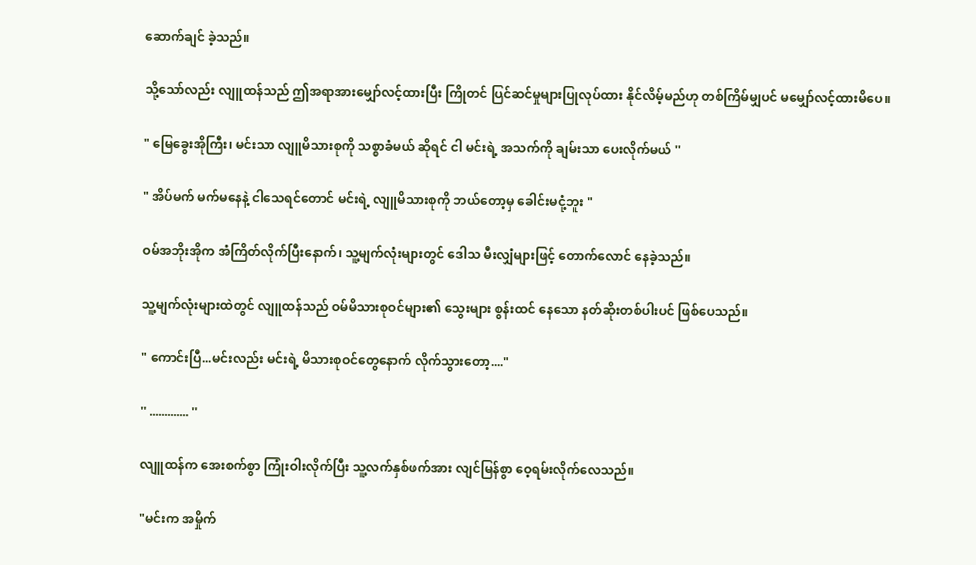ဆောက်ချင် ခဲ့သည်။

သို့သော်လည်း လျူထန်သည် ဤအရာအားမျှော်လင့်ထားပြီး ကြိုတင် ပြင်ဆင်မှုများပြုလုပ်ထား နိုင်လိမ့်မည်ဟု တစ်ကြိမ်မျှပင် မမျှော်လင့်ထားမိပေ။

" မြေခွေးအိုကြီး၊ မင်းသာ လျူမိသားစုကို သစ္စာခံမယ် ဆိုရင် ငါ မင်းရဲ့ အသက်ကို ချမ်းသာ ပေးလိုက်မယ် ''

" အိပ်မက် မက်မနေနဲ့ ငါသေရင်တောင် မင်းရဲ့ လျူမိသားစုကို ဘယ်တော့မှ ခေါင်းမငုံ့ဘူး "

ဝမ်အဘိုးအိုက အံကြိတ်လိုက်ပြီးနောက်၊ သူ့မျက်လုံးများတွင် ဒေါသ မီးလျှံများဖြင့် တောက်လောင် နေခဲ့သည်။

သူ့မျက်လုံးများထဲတွင် လျူထန်သည် ဝမ်မိသားစုဝင်များ၏ သွေးများ စွန်းထင် နေသော နတ်ဆိုးတစ်ပါးပင် ဖြစ်ပေသည်။

" ကောင်းပြီ...မင်းလည်း မင်းရဲ့ မိသားစုဝင်တွေနောက် လိုက်သွားတော့...."

'' ............. ''

လျူထန်က အေးစက်စွာ ကြုံးဝါးလိုက်ပြီး သူ့လက်နှစ်ဖက်အား လျင်မြန်စွာ ဝေ့ရမ်းလိုက်လေသည်။

"မင်းက အမှိုက်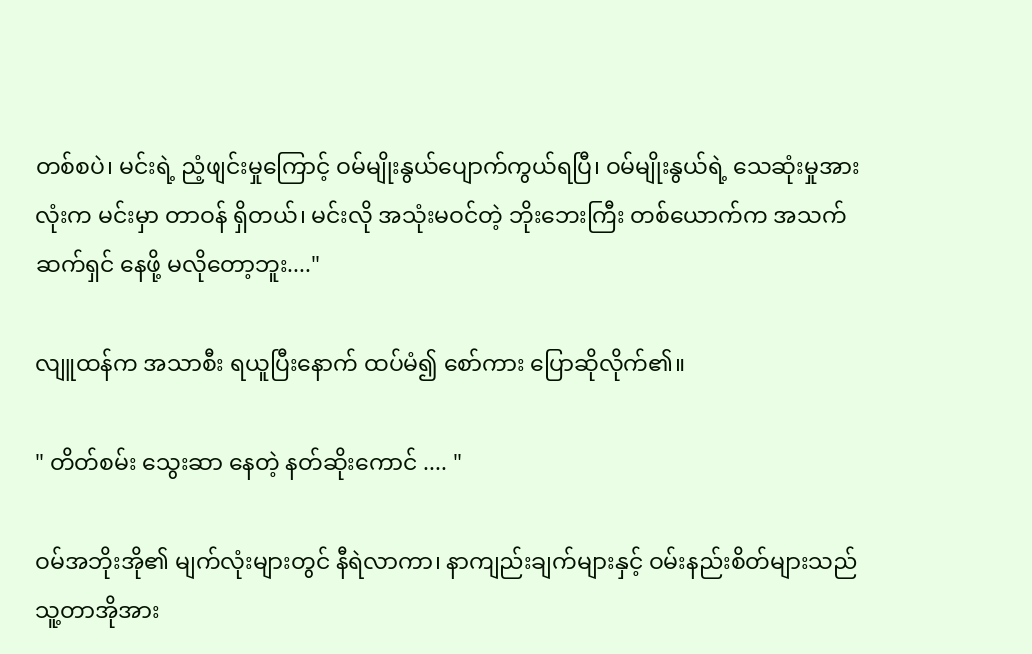တစ်စပဲ၊ မင်းရဲ့ ညံ့ဖျင်းမှုကြောင့် ဝမ်မျိုးနွယ်ပျောက်ကွယ်ရပြီ၊ ဝမ်မျိုးနွယ်ရဲ့ သေဆုံးမှုအားလုံးက မင်းမှာ တာဝန် ရှိတယ်၊ မင်းလို အသုံးမဝင်တဲ့ ဘိုးဘေးကြီး တစ်ယောက်က အသက်ဆက်ရှင် နေဖို့ မလိုတော့ဘူး...."

လျူထန်က အသာစီး ရယူပြီးနောက် ထပ်မံ၍ စော်ကား ပြောဆိုလိုက်၏။

" တိတ်စမ်း သွေးဆာ နေတဲ့ နတ်ဆိုးကောင် .... "

ဝမ်အဘိုးအို၏ မျက်လုံးများတွင် နီရဲလာကာ၊ နာကျည်းချက်များနှင့် ဝမ်းနည်းစိတ်များသည် သူ့တာအိုအား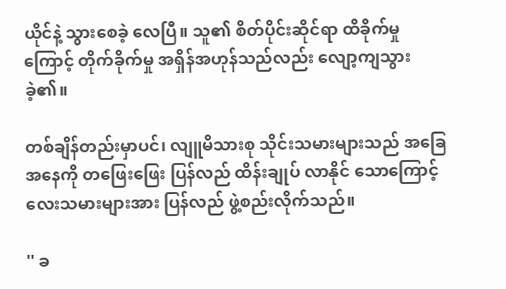ယိုင်နဲ့ သွားစေခဲ့ လေပြီ။ သူ၏ စိတ်ပိုင်းဆိုင်ရာ ထိခိုက်မှုကြောင့် တိုက်ခိုက်မှု အရှိန်အဟုန်သည်လည်း လျော့ကျသွားခဲ့၏။

တစ်ချိန်တည်းမှာပင်၊ လျူမိသားစု သိုင်းသမားများသည် အခြေအနေကို တဖြေးဖြေး ပြန်လည် ထိန်းချုပ် လာနိုင် သောကြောင့် လေးသမားများအား ပြန်လည် ဖွဲ့စည်းလိုက်သည်။

'' ခ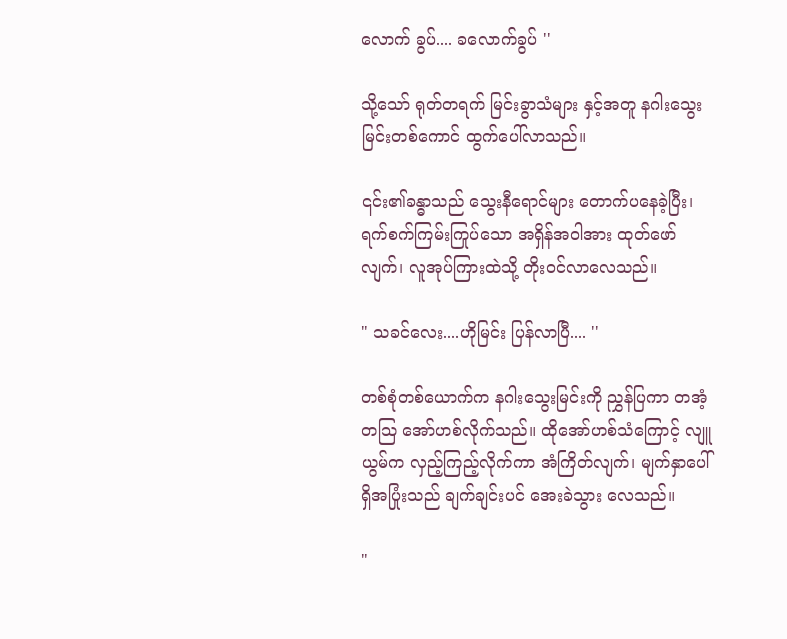လောက် ခွပ်.... ခလောက်ခွပ် ''

သို့သော် ရုတ်တရက် မြင်းခွာသံများ နှင့်အတူ နဂါးသွေးမြင်းတစ်ကောင် ထွက်ပေါ်လာသည်။

၎င်း၏ခန္ဓာသည် သွေးနီရောင်များ တောက်ပနေခဲ့ပြီး၊ ရက်စက်ကြမ်းကြုပ်သော အရှိန်အဝါအား ထုတ်ဖော်လျက်၊ လူအုပ်ကြားထဲသို့ တိုးဝင်လာလေသည်။

" သခင်လေး....ဟိုမြင်း ပြန်လာပြီ.... ''

တစ်စုံတစ်ယောက်က နဂါးသွေးမြင်းကို ညွှန်ပြကာ တအံ့တသြ အော်ဟစ်လိုက်သည်။ ထိုအော်ဟစ်သံကြောင့် လျူယွမ်က လှည့်ကြည့်လိုက်ကာ အံကြိတ်လျက်၊ မျက်နှာပေါ်ရှိအပြုံးသည် ချက်ချင်းပင် အေးခဲသွား လေသည်။

"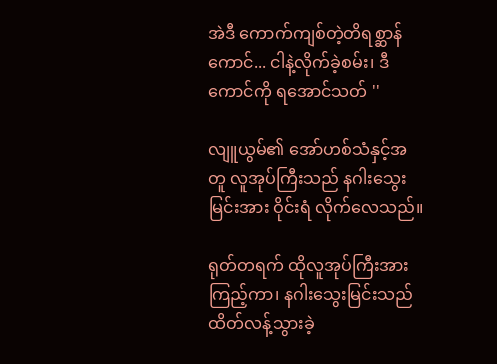အဲဒီ ကောက်ကျစ်တဲ့တိရစ္ဆာန်ကောင်... ငါနဲ့လိုက်ခဲ့စမ်း၊ ဒီကောင်ကို ရအောင်သတ် ''

လျူယွမ်၏ အော်ဟစ်သံနှင့်အတူ လူအုပ်ကြီးသည် နဂါးသွေးမြင်းအား ဝိုင်းရံ လိုက်လေသည်။

ရုတ်တရက် ထိုလူအုပ်ကြီးအား ကြည့်ကာ၊ နဂါးသွေးမြင်းသည် ထိတ်လန့်သွားခဲ့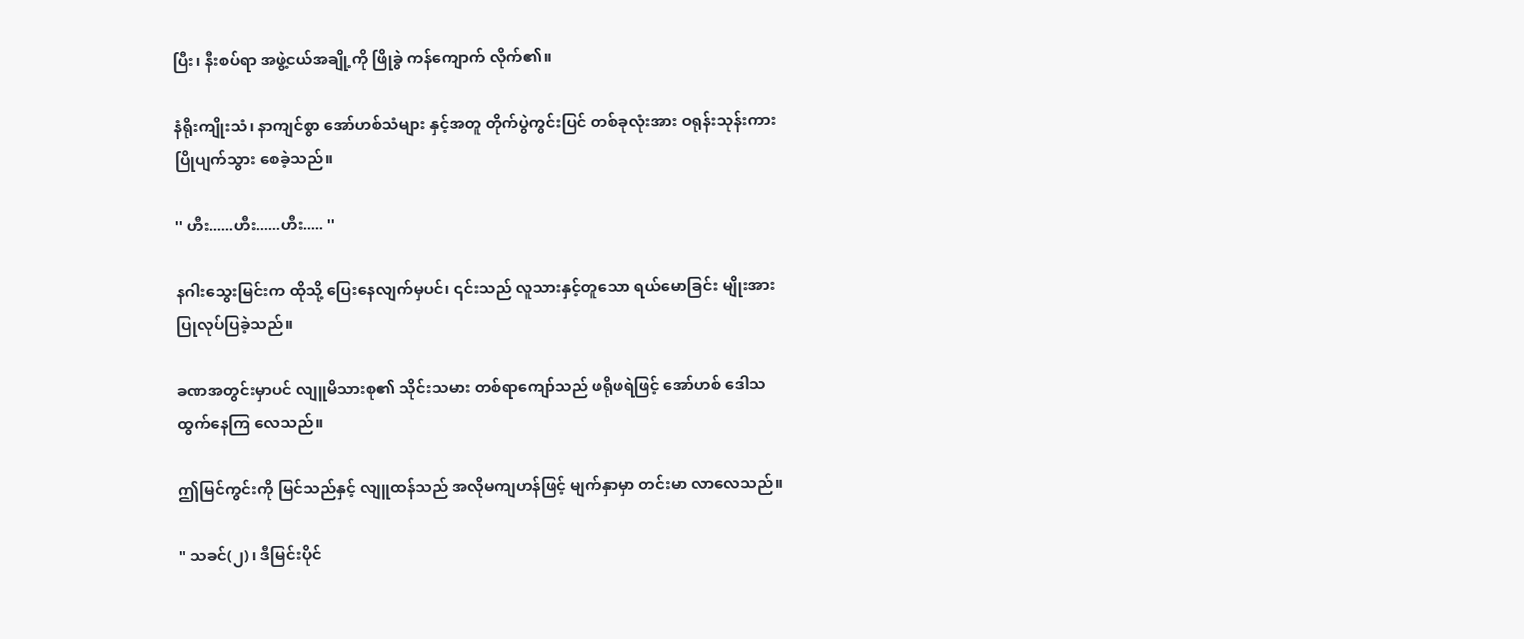ပြီး၊ နီးစပ်ရာ အဖွဲ့ငယ်အချို့ကို ဖြိုခွဲ ကန်ကျောက် လိုက်၏။

နံရိုးကျိုးသံ၊ နာကျင်စွာ အော်ဟစ်သံများ နှင့်အတူ တိုက်ပွဲကွင်းပြင် တစ်ခုလုံးအား ဝရုန်းသုန်းကား ပြိုပျက်သွား စေခဲ့သည်။

'' ဟီး......ဟီး......ဟီး..... ''

နဂါးသွေးမြင်းက ထိုသို့ ပြေးနေလျက်မှပင်၊ ၎င်းသည် လူသားနှင့်တူသော ရယ်မောခြင်း မျိုးအား ပြုလုပ်ပြခဲ့သည်။

ခဏအတွင်းမှာပင် လျူမိသားစု၏ သိုင်းသမား တစ်ရာကျော်သည် ဖရိုဖရဲဖြင့် အော်ဟစ် ဒေါသ ထွက်နေကြ လေသည်။

ဤမြင်ကွင်းကို မြင်သည်နှင့် လျူထန်သည် အလိုမကျဟန်ဖြင့် မျက်နှာမှာ တင်းမာ လာလေသည်။

" သခင်(၂)၊ ဒီမြင်းပိုင်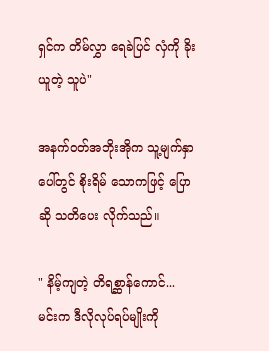ရှင်က တိမ်လွှာ ရေခဲပြင် လှံကို ခိုးယူတဲ့ သူပဲ"

အနက်ဝတ်အဘိုးအိုက သူ့မျက်နှာပေါ်တွင် စိုးရိမ် သောကဖြင့် ပြောဆို သတိပေး လိုက်သည်။

" နိမ့်ကျတဲ့ တိရစ္ဆာန်ကောင်... မင်းက ဒီလိုလုပ်ရပ်မျိုးကို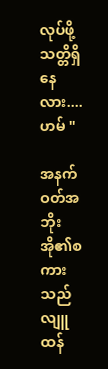လုပ်ဖို့ သတ္တိရှိနေလား....ဟမ် "

အနက်ဝတ်အဘိုးအို၏စကားသည် လျူထန်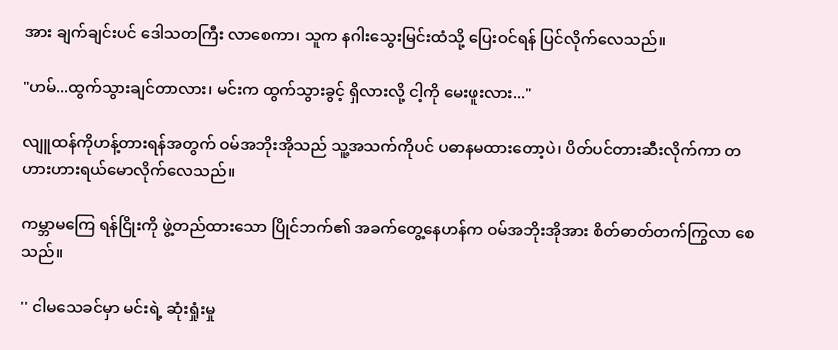အား ချက်ချင်းပင် ဒေါသတကြီး လာစေကာ၊ သူက နဂါးသွေးမြင်းထံသို့ ပြေးဝင်ရန် ပြင်လိုက်လေသည်။

"ဟမ်...ထွက်သွားချင်တာလား၊ မင်းက ထွက်သွားခွင့် ရှိလားလို့ ငါ့ကို မေးဖူးလား..."

လျူထန်ကိုဟန့်တားရန်အတွက် ဝမ်အဘိုးအိုသည် သူ့အသက်ကိုပင် ပဓာနမထားတော့ပဲ၊ ပိတ်ပင်တားဆီးလိုက်ကာ တဟားဟားရယ်မောလိုက်လေသည်။

ကမ္ဘာမကြေ ရန်ငြိုးကို ဖွဲ့တည်ထားသော ပြိုင်ဘက်၏ အခက်တွေ့နေဟန်က ဝမ်အဘိုးအိုအား စိတ်ဓာတ်တက်ကြွလာ စေသည်။

'' ငါမသေခင်မှာ မင်းရဲ့ ဆုံးရှုံးမှု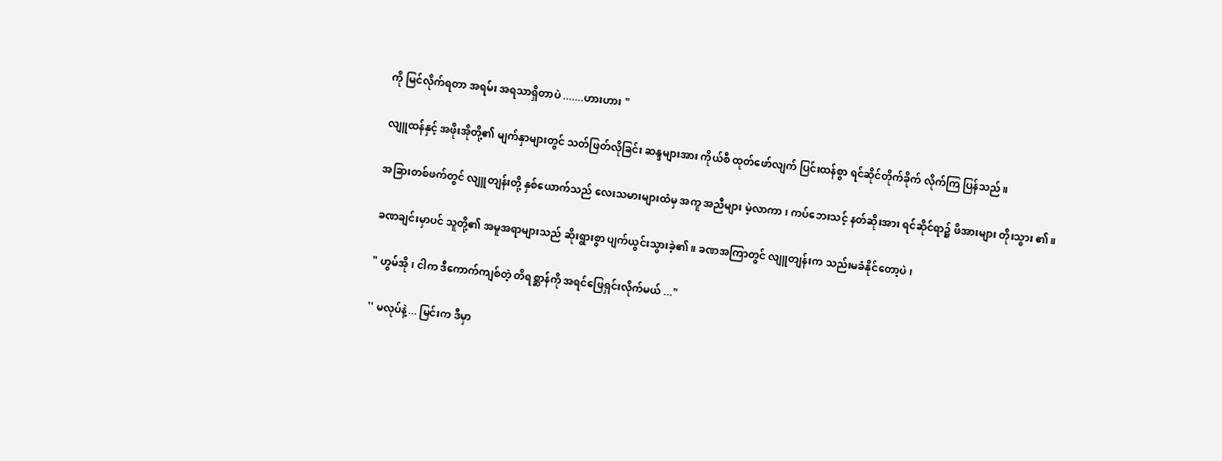ကို မြင်လိုက်ရတာ အရမ်း အရသာရှိတာပဲ .......ဟားဟား "

လျူထန်နှင့် အဖိုးအိုတို့၏ မျက်နှာများတွင် သတ်ဖြတ်လိုခြင်း ဆန္ဒများအား ကိုယ်စီ ထုတ်ဖော်လျက် ပြင်းထန်စွာ ရင်ဆိုင်တိုက်ခိုက် လိုက်ကြ ပြန်သည်။

အခြားတစ်ဖက်တွင် လျူတျန်းတို့ နှစ်ယောက်သည် လေးသမားများထံမှ အကူ အညီများ မဲ့လာကာ၊ ကပ်ဘေးသင့် နတ်ဆိုးအား ရင်ဆိုင်ရာ၌ ဖိအားများ တိုးသွား ၏။

ခဏချင်းမှာပင် သူတို့၏ အမူအရာများသည် ဆိုးရွားစွာ ပျက်ယွင်းသွားခဲ့၏။ ခဏအကြာတွင် လျူတျန်းက သည်းမခံနိုင်တော့ပဲ၊

" ဟွမ်အို၊ ငါက ဒီကောက်ကျစ်တဲ့ တိရစ္ဆာန်ကို အရင်ဖြေရှင်းလိုက်မယ် ..."

'' မလုပ်နဲ့... မြင်းက ဒီမှာ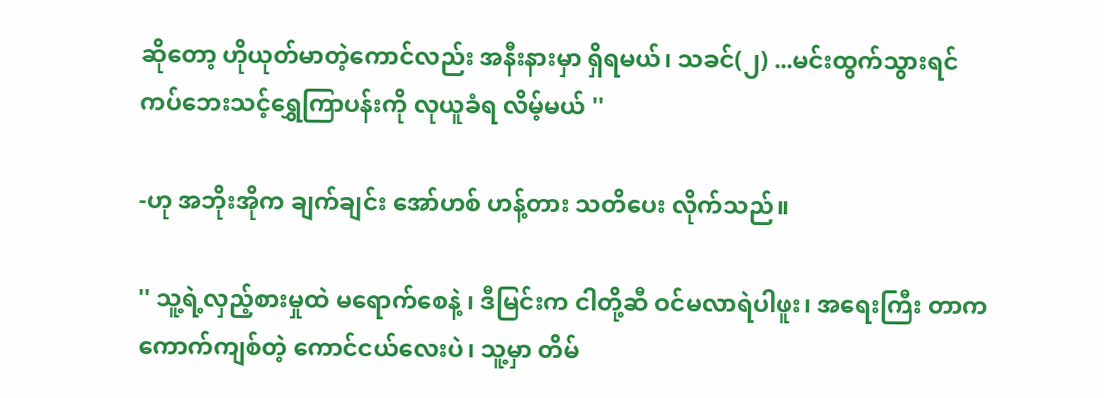ဆိုတော့ ဟိုယုတ်မာတဲ့ကောင်လည်း အနီးနားမှာ ရှိရမယ်၊ သခင်(၂) ...မင်းထွက်သွားရင် ကပ်ဘေးသင့်ရွှေကြာပန်းကို လုယူခံရ လိမ့်မယ် ''

-ဟု အဘိုးအိုက ချက်ချင်း အော်ဟစ် ဟန့်တား သတိပေး လိုက်သည်။

'' သူ့ရဲ့လှည့်စားမှုထဲ မရောက်စေနဲ့ ၊ ဒီမြင်းက ငါတို့ဆီ ဝင်မလာရဲပါဖူး၊ အရေးကြီး တာက ကောက်ကျစ်တဲ့ ကောင်ငယ်လေးပဲ၊ သူ့မှာ တိမ်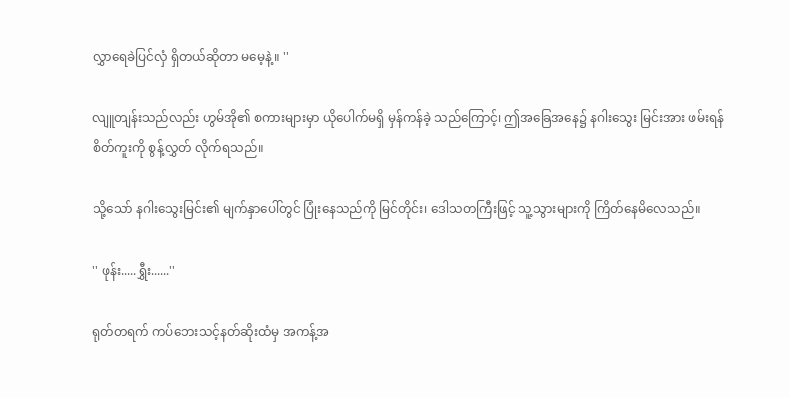လွှာရေခဲပြင်လှံ ရှိတယ်ဆိုတာ မမေ့နဲ့။ ''

လျူတျန်းသည်လည်း ဟွမ်အို၏ စကားများမှာ ယိုပေါက်မရှိ မှန်ကန်ခဲ့ သည်ကြောင့်၊ ဤအခြေအနေ၌ နဂါးသွေး မြင်းအား ဖမ်းရန်စိတ်ကူးကို စွန့်လွှတ် လိုက်ရသည်။

သို့သော် နဂါးသွေးမြင်း၏ မျက်နှာပေါ်တွင် ပြုံးနေသည်ကို မြင်တိုင်း၊ ဒေါသတကြီးဖြင့် သူ့သွားများကို ကြိတ်နေမိလေသည်။

'' ဖုန်း.....ရွှီး......''

ရုတ်တရက် ကပ်ဘေးသင့်နတ်ဆိုးထံမှ အကန့်အ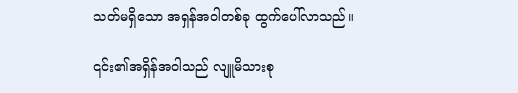သတ်မရှိသော အရှန်အဝါတစ်ခု ထွက်ပေါ်လာသည်။

၎င်း၏အရှိန်အဝါသည် လျူမိသားစု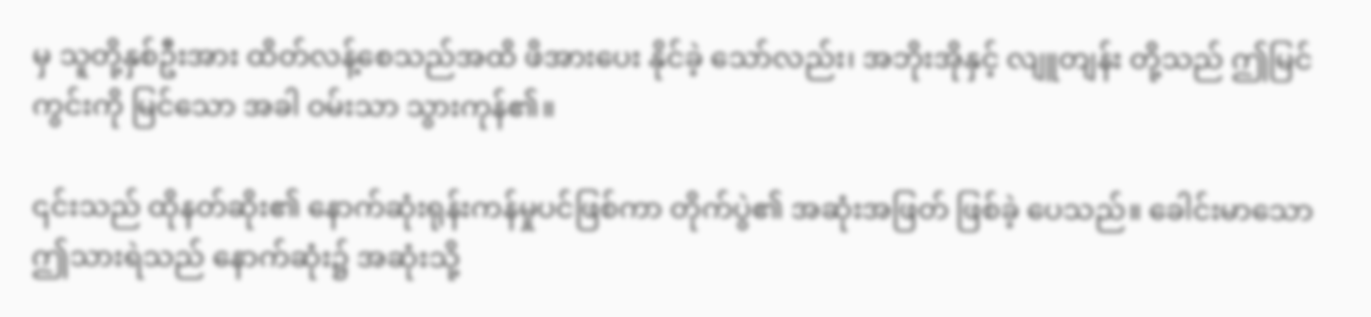မှ သူတို့နှစ်ဦးအား ထိတ်လန့်စေသည်အထိ ဖိအားပေး နိုင်ခဲ့ သော်လည်း၊ အဘိုးအိုနှင့် လျူတျန်း တို့သည် ဤမြင်ကွင်းကို မြင်သော အခါ ဝမ်းသာ သွားကုန်၏။

၎င်းသည် ထိုနတ်ဆိုး၏ နောက်ဆုံးရုန်းကန်မှုပင်ဖြစ်ကာ တိုက်ပွဲ၏ အဆုံးအဖြတ် ဖြစ်ခဲ့ ပေသည်။ ခေါင်းမာသော ဤသားရဲသည် နောက်ဆုံး၌ အဆုံးသို့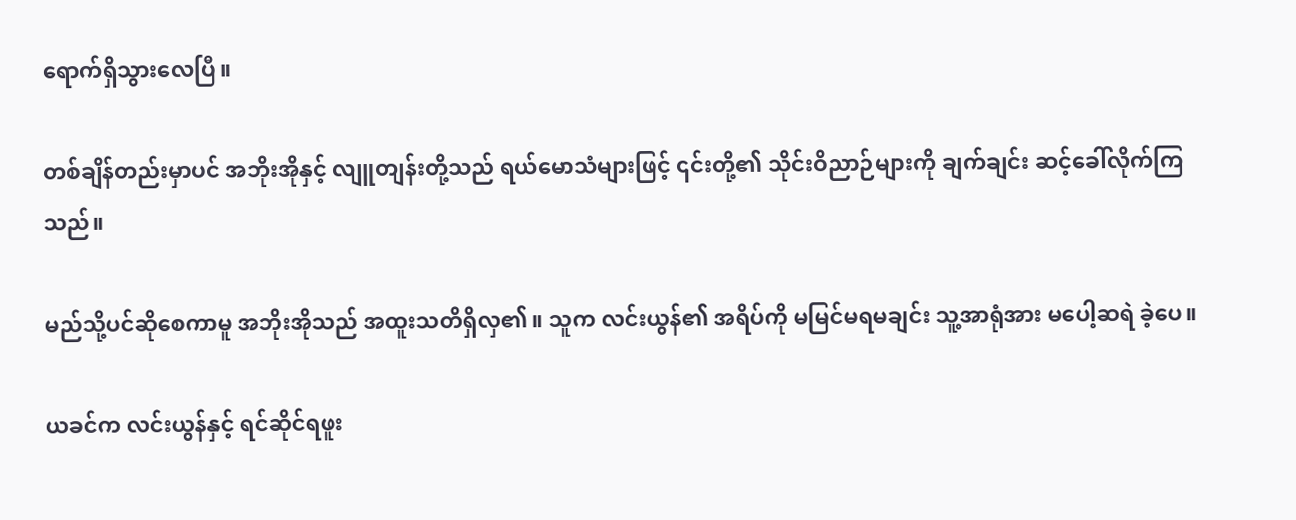ရောက်ရှိသွားလေပြီ။

တစ်ချိန်တည်းမှာပင် အဘိုးအိုနှင့် လျူတျန်းတို့သည် ရယ်မောသံများဖြင့် ၎င်းတို့၏ သိုင်းဝိညာဉ်များကို ချက်ချင်း ဆင့်ခေါ်လိုက်ကြသည်။

မည်သို့ပင်ဆိုစေကာမူ အဘိုးအိုသည် အထူးသတိရှိလှ၏။ သူက လင်းယွန်၏ အရိပ်ကို မမြင်မရမချင်း သူ့အာရုံအား မပေါ့ဆရဲ ခဲ့ပေ။

ယခင်က လင်းယွန်နှင့် ရင်ဆိုင်ရဖူး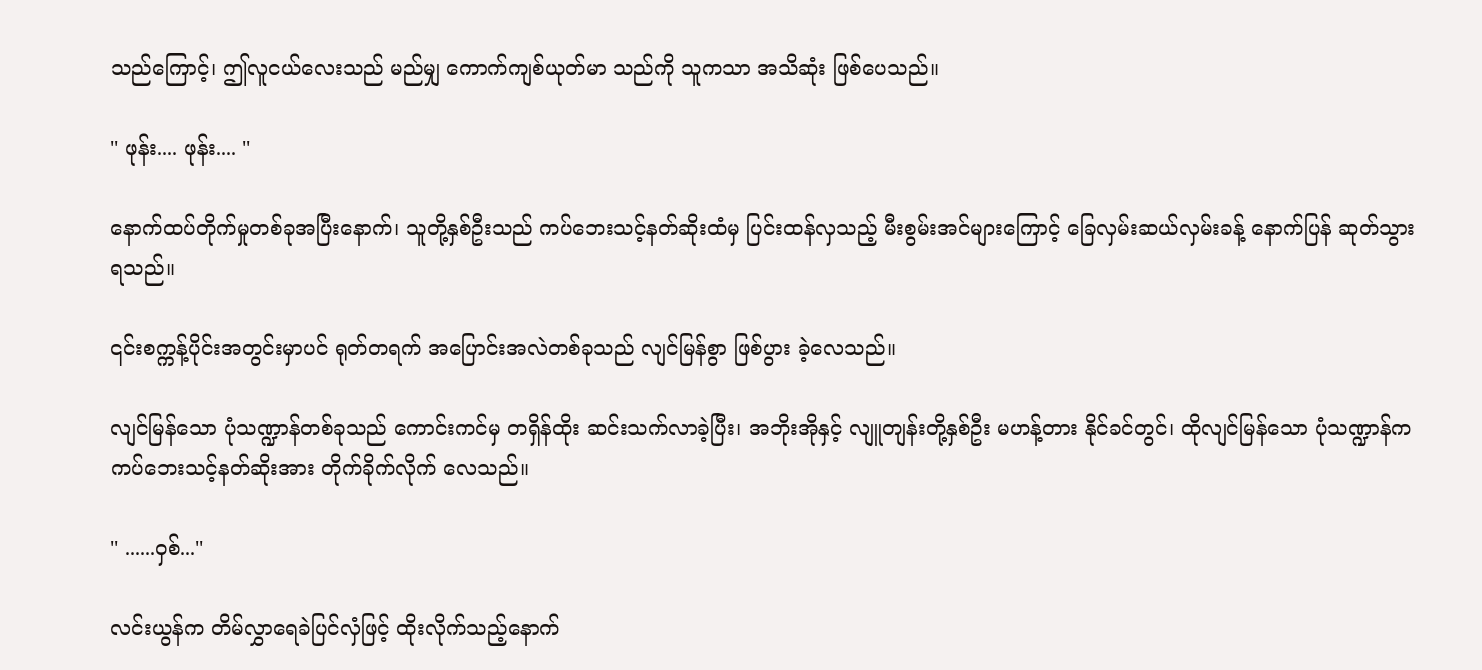သည်ကြောင့်၊ ဤလူငယ်လေးသည် မည်မျှ ကောက်ကျစ်ယုတ်မာ သည်ကို သူကသာ အသိဆုံး ဖြစ်ပေသည်။

'' ဖုန်း.... ဖုန်း.... ''

နောက်ထပ်တိုက်မှုတစ်ခုအပြီးနောက်၊ သူတို့နှစ်ဦးသည် ကပ်ဘေးသင့်နတ်ဆိုးထံမှ ပြင်းထန်လှသည့် မီးစွမ်းအင်များကြောင့် ခြေလှမ်းဆယ်လှမ်းခန့် နောက်ပြန် ဆုတ်သွားရသည်။

၎င်းစက္ကန့်ပိုင်းအတွင်းမှာပင် ရုတ်တရက် အပြောင်းအလဲတစ်ခုသည် လျင်မြန်စွာ ဖြစ်ပွား ခဲ့လေသည်။

လျင်မြန်သော ပုံသဏ္ဍာန်တစ်ခုသည် ကောင်းကင်မှ တရှိန်ထိုး ဆင်းသက်လာခဲ့ပြီး၊ အဘိုးအိုနှင့် လျူတျန်းတို့နှစ်ဦး မဟန့်တား နိုင်ခင်တွင်၊ ထိုလျင်မြန်သော ပုံသဏ္ဍာန်က ကပ်ဘေးသင့်နတ်ဆိုးအား တိုက်ခိုက်လိုက် လေသည်။

'' ......ဝှစ်...''

လင်းယွန်က တိမ်လွှာရေခဲပြင်လှံဖြင့် ထိုးလိုက်သည့်နောက်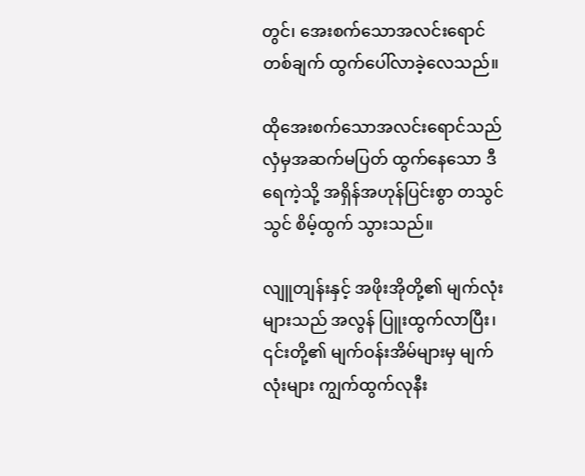တွင်၊ အေးစက်သောအလင်းရောင်တစ်ချက် ထွက်ပေါ်လာခဲ့လေသည်။

ထိုအေးစက်သောအလင်းရောင်သည် လှံမှအဆက်မပြတ် ထွက်နေသော ဒီရေကဲ့သို့ အရှိန်အဟုန်ပြင်းစွာ တသွင်သွင် စိမ့်ထွက် သွားသည်။

လျူတျန်းနှင့် အဖိုးအိုတို့၏ မျက်လုံးများသည် အလွန် ပြူးထွက်လာပြီး၊ ၎င်းတို့၏ မျက်ဝန်းအိမ်များမှ မျက်လုံးများ ကျွက်ထွက်လုနီး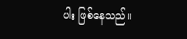ပါး ဖြစ်နေသည်။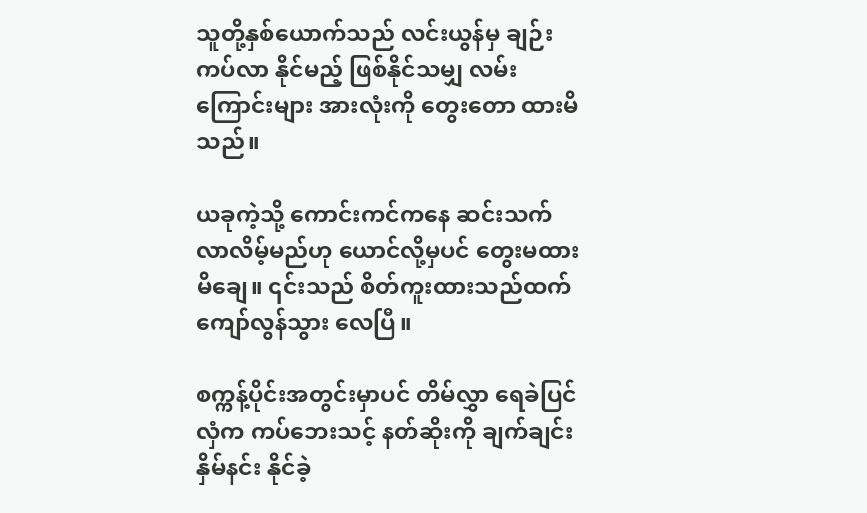သူတို့နှစ်ယောက်သည် လင်းယွန်မှ ချဉ်းကပ်လာ နိုင်မည့် ဖြစ်နိုင်သမျှ လမ်းကြောင်းများ အားလုံးကို တွေးတော ထားမိသည်။

ယခုကဲ့သို့ ကောင်းကင်ကနေ ဆင်းသက် လာလိမ့်မည်ဟု ယောင်လို့မှပင် တွေးမထား မိချေ။ ၎င်းသည် စိတ်ကူးထားသည်ထက် ကျော်လွန်သွား လေပြီ။

စက္ကန့်ပိုင်းအတွင်းမှာပင် တိမ်လွှာ ရေခဲပြင်လှံက ကပ်ဘေးသင့် နတ်ဆိုးကို ချက်ချင်း နှိမ်နင်း နိုင်ခဲ့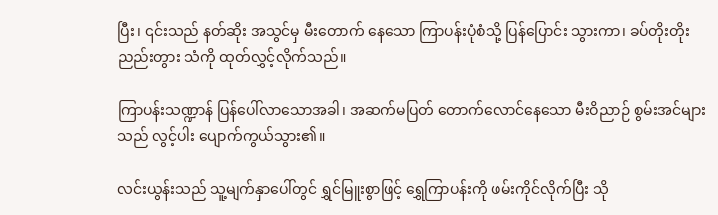ပြီး၊ ၎င်းသည် နတ်ဆိုး အသွင်မှ မီးတောက် နေသော ကြာပန်းပုံစံသို့ ပြန်ပြောင်း သွားကာ၊ ခပ်တိုးတိုး ညည်းတွား သံကို ထုတ်လွှင့်လိုက်သည်။

ကြာပန်းသဏ္ဍာန် ပြန်ပေါ်လာသောအခါ၊ အဆက်မပြတ် တောက်လောင်နေသော မီးဝိညာဉ် စွမ်းအင်များသည် လွင့်ပါး ပျောက်ကွယ်သွား၏။

လင်းယွန်းသည် သူ့မျက်နှာပေါ်တွင် ရွှင်မြူးစွာဖြင့် ရွှေကြာပန်းကို ဖမ်းကိုင်လိုက်ပြီး သို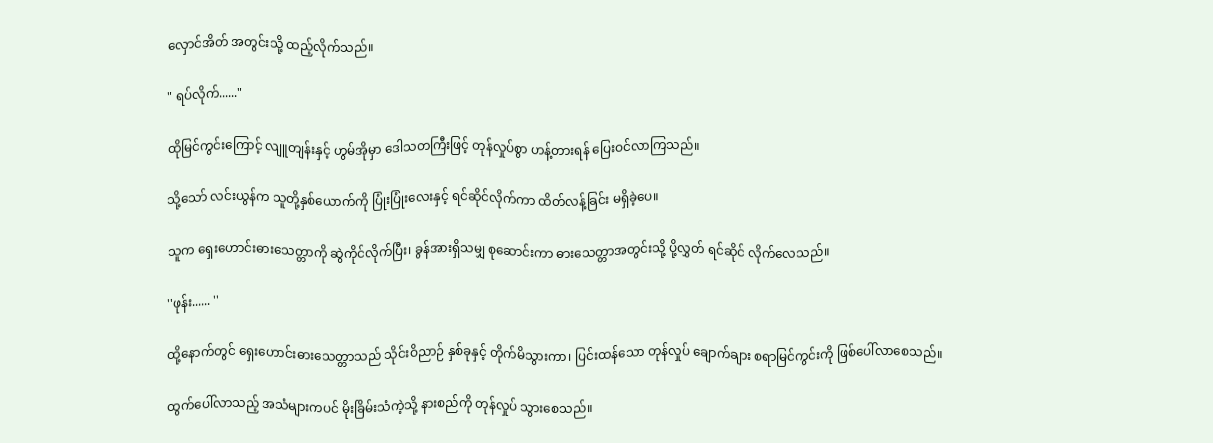လှောင်အိတ် အတွင်းသို့ ထည့်လိုက်သည်။

" ရပ်လိုက်......"

ထိုမြင်ကွင်းကြောင့် လျူတျန်းနှင့် ဟွမ်အိုမှာ ဒေါသတကြီးဖြင့် တုန်လှုပ်စွာ ဟန့်တားရန် ပြေးဝင်လာကြသည်။

သို့သော် လင်းယွန်က သူတို့နှစ်ယောက်ကို ပြုံးပြုံးလေးနှင့် ရင်ဆိုင်လိုက်ကာ ထိတ်လန့်ခြင်း မရှိခဲ့ပေ။

သူက ရှေးဟောင်းဓားသေတ္တာကို ဆွဲကိုင်လိုက်ပြီး၊ ခွန်အားရှိသမျှ စုဆောင်းကာ ဓားသေတ္တာအတွင်းသို့ ပို့လွှတ် ရင်ဆိုင် လိုက်လေသည်။

''ဖုန်း...... ''

ထို့နောက်တွင် ရှေးဟောင်းဓားသေတ္တာသည် သိုင်းဝိညာဉ် နှစ်ခုနှင့် တိုက်မိသွားကာ၊ ပြင်းထန်သော တုန်လှုပ် ချောက်ချား စရာမြင်ကွင်းကို ဖြစ်ပေါ်လာစေသည်။

ထွက်ပေါ်လာသည့် အသံများကပင် မိုးခြိမ်းသံကဲ့သို့ နားစည်ကို တုန်လှုပ် သွားစေသည်။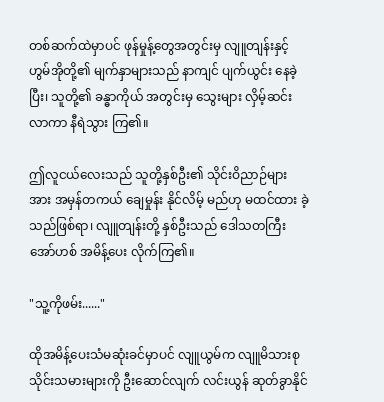တစ်ဆက်ထဲမှာပင် ဖုန်မှုန့်တွေအတွင်းမှ လျူတျန်းနှင့် ဟွမ်အိုတို့၏ မျက်နှာများသည် နာကျင် ပျက်ယွင်း နေခဲ့ပြီး၊ သူတို့၏ ခန္ဓာကိုယ် အတွင်းမှ သွေးများ လှိမ့်ဆင်းလာကာ နီရဲသွား ကြ၏။

ဤလူငယ်လေးသည် သူတို့နှစ်ဦး၏ သိုင်းဝိညာဉ်များအား အမှန်တကယ် ချေမှုန်း နိုင်လိမ့် မည်ဟု မထင်ထား ခဲ့သည်ဖြစ်ရာ၊ လျူတျန်းတို့ နှစ်ဦးသည် ဒေါသတကြီး အော်ဟစ် အမိန့်ပေး လိုက်ကြ၏။

"သူ့ကိုဖမ်း......"

ထိုအမိန့်ပေးသံမဆုံးခင်မှာပင် လျူယွမ်က လျူမိသားစု သိုင်းသမားများကို ဦးဆောင်လျက် လင်းယွန် ဆုတ်ခွာနိုင်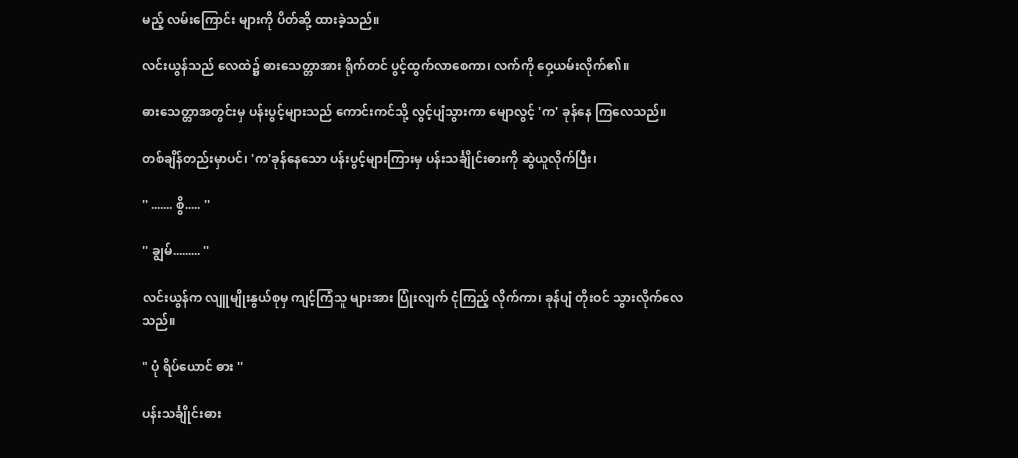မည့် လမ်းကြောင်း များကို ပိတ်ဆို့ ထားခဲ့သည်။

လင်းယွန်သည် လေထဲ၌ ဓားသေတ္တာအား ရိုက်တင် ပွင့်ထွက်လာစေကာ၊ လက်ကို ဝှေ့ယမ်းလိုက်၏။

ဓားသေတ္တာအတွင်းမှ ပန်းပွင့်များသည် ကောင်းကင်သို့ လွင့်ပျံသွားကာ မျောလွင့် 'က' ခုန်နေ ကြလေသည်။

တစ်ချိန်တည်းမှာပင်၊ 'က'ခုန်နေသော ပန်းပွင့်များကြားမှ ပန်းသင်္ချိုင်းဓားကို ဆွဲယူလိုက်ပြီး၊

'' ....... စွိ..... ''

'' ချွမ်......... ''

လင်းယွန်က လျူမျိုးနွယ်စုမှ ကျင့်ကြံသူ များအား ပြုံးလျက် ငုံကြည့် လိုက်ကာ၊ ခုန်ပျံ တိုးဝင် သွားလိုက်လေသည်။

" ပုံ ရိပ်ယောင် ဓား ''

ပန်းသင်္ချိုင်းဓား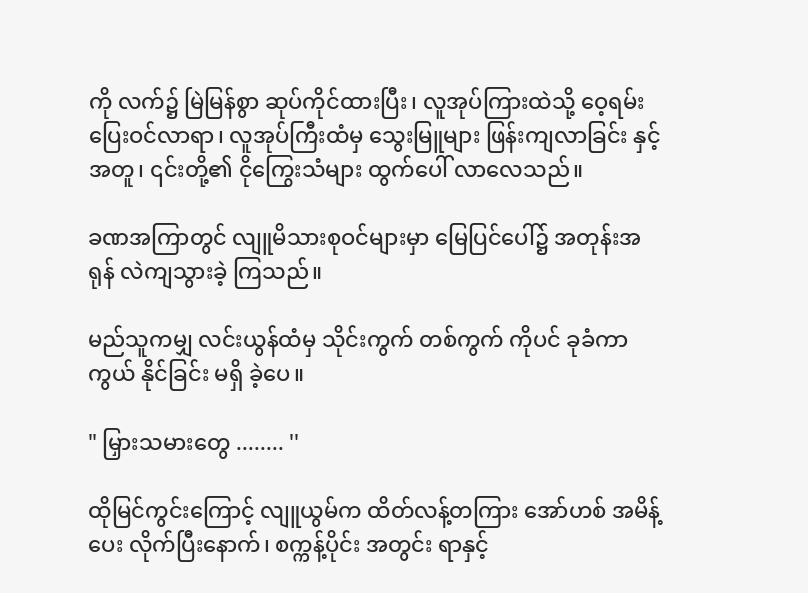ကို လက်၌ မြဲမြန်စွာ ဆုပ်ကိုင်ထားပြီး၊ လူအုပ်ကြားထဲသို့ ဝေ့ရမ်းပြေးဝင်လာရာ၊ လူအုပ်ကြီးထံမှ သွေးမြူများ ဖြန်းကျလာခြင်း နှင့်အတူ၊ ၎င်းတို့၏ ငိုကြွေးသံများ ထွက်ပေါ် လာလေသည်။

ခဏအကြာတွင် လျူမိသားစုဝင်များမှာ မြေပြင်ပေါ်၌ အတုန်းအရုန် လဲကျသွားခဲ့ ကြသည်။

မည်သူကမျှ လင်းယွန်ထံမှ သိုင်းကွက် တစ်ကွက် ကိုပင် ခုခံကာကွယ် နိုင်ခြင်း မရှိ ခဲ့ပေ။

" မြှားသမားတွေ ........ ''

ထိုမြင်ကွင်းကြောင့် လျူယွမ်က ထိတ်လန့်တကြား အော်ဟစ် အမိန့်ပေး လိုက်ပြီးနောက်၊ စက္ကန့်ပိုင်း အတွင်း ရာနှင့်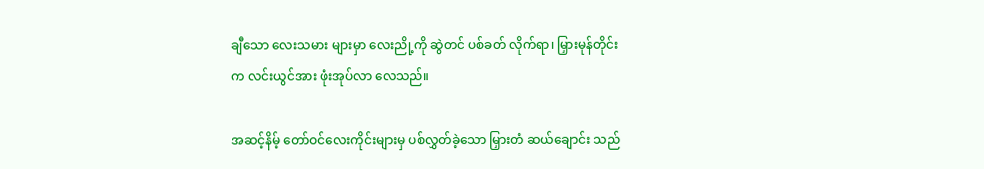ချီသော လေးသမား များမှာ လေးညို့ကို ဆွဲတင် ပစ်ခတ် လိုက်ရာ၊ မြှားမုန်တိုင်းက လင်းယွင်အား ဖုံးအုပ်လာ လေသည်။

အဆင့်နိမ့် တော်ဝင်လေးကိုင်းများမှ ပစ်လွှတ်ခဲ့သော မြှားတံ ဆယ်ချောင်း သည်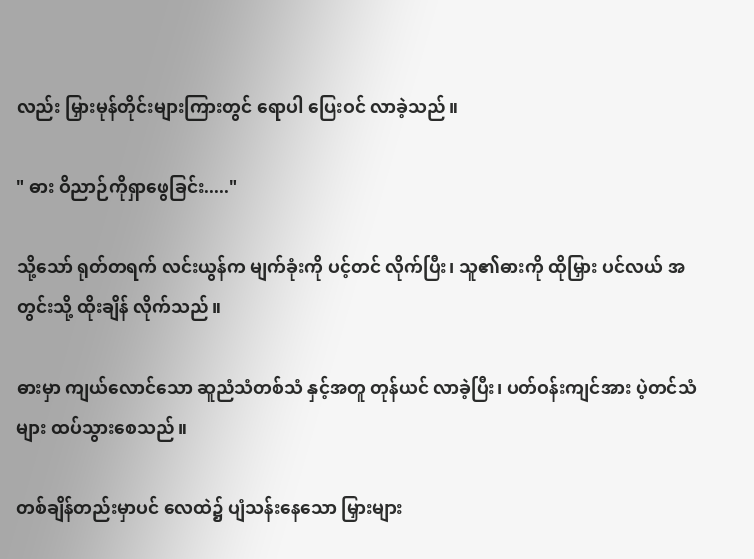လည်း မြှားမုန်တိုင်းများကြားတွင် ရောပါ ပြေးဝင် လာခဲ့သည်။

" ဓား ဝိညာဉ်ကိုရှာဖွေခြင်း....."

သို့သော် ရုတ်တရက် လင်းယွန်က မျက်ခုံးကို ပင့်တင် လိုက်ပြီး၊ သူ၏ဓားကို ထိုမြှား ပင်လယ် အတွင်းသို့ ထိုးချိန် လိုက်သည်။

ဓားမှာ ကျယ်လောင်သော ဆူညံသံတစ်သံ နှင့်အတူ တုန်ယင် လာခဲ့ပြီး၊ ပတ်ဝန်းကျင်အား ပဲ့တင်သံများ ထပ်သွားစေသည်။

တစ်ချိန်တည်းမှာပင် လေထဲ၌ ပျံသန်းနေသော မြှားများ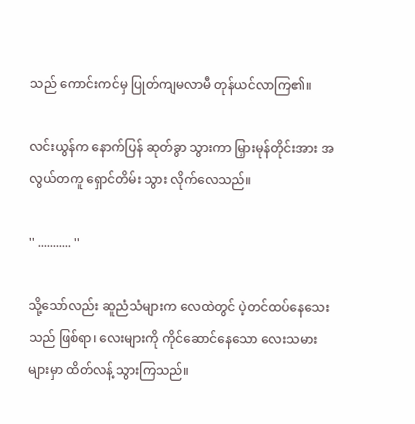သည် ကောင်းကင်မှ ပြုတ်ကျမလာမီ တုန်ယင်လာကြ၏။

လင်းယွန်က နောက်ပြန် ဆုတ်ခွာ သွားကာ မြှားမုန်တိုင်းအား အလွယ်တကူ ရှောင်တိမ်း သွား လိုက်လေသည်။

'' ........... ''

သို့သော်လည်း ဆူညံသံများက လေထဲတွင် ပဲ့တင်ထပ်နေသေးသည် ဖြစ်ရာ၊ လေးများကို ကိုင်ဆောင်နေသော လေးသမားများမှာ ထိတ်လန့် သွားကြသည်။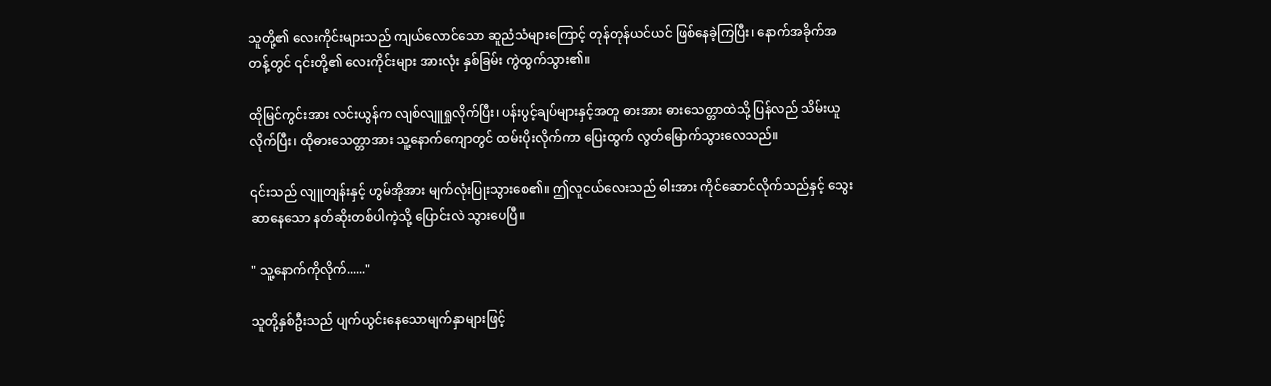သူတို့၏ လေးကိုင်းများသည် ကျယ်လောင်သော ဆူညံသံများကြောင့် တုန်တုန်ယင်ယင် ဖြစ်နေခဲ့ကြပြီး၊ နောက်အခိုက်အတန့်တွင် ၎င်းတို့၏ လေးကိုင်းများ အားလုံး နှစ်ခြမ်း ကွဲထွက်သွား၏။

ထိုမြင်ကွင်းအား လင်းယွန်က လျစ်လျူရှုလိုက်ပြီး၊ ပန်းပွင့်ချပ်များနှင့်အတူ ဓားအား ဓားသေတ္တာထဲသို့ ပြန်လည် သိမ်းယူလိုက်ပြီး၊ ထိုဓားသေတ္တာအား သူ့နောက်ကျောတွင် ထမ်းပိုးလိုက်ကာ ပြေးထွက် လွတ်မြောက်သွားလေသည်။

၎င်းသည် လျူတျန်းနှင့် ဟွမ်အိုအား မျက်လုံးပြုးသွားစေ၏။ ဤလူငယ်လေးသည် ဓါးအား ကိုင်ဆောင်လိုက်သည်နှင့် သွေးဆာနေသော နတ်ဆိုးတစ်ပါကဲ့သို့ ပြောင်းလဲ သွားပေပြီ။

" သူ့နောက်ကိုလိုက်......"

သူတို့နှစ်ဦးသည် ပျက်ယွင်းနေသောမျက်နှာများဖြင့်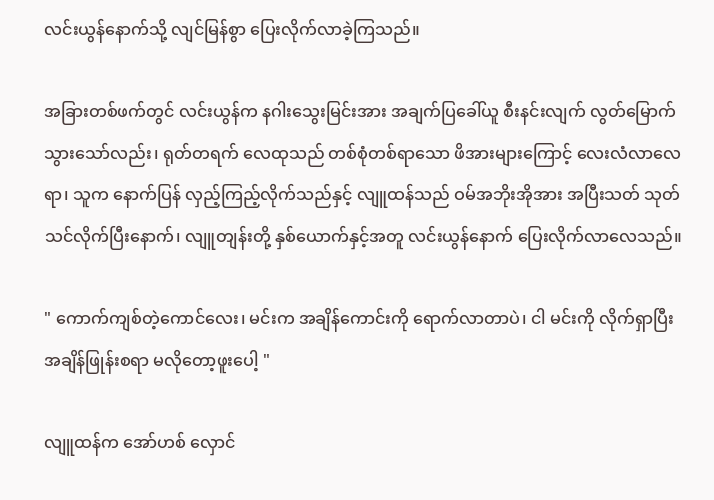လင်းယွန်နောက်သို့ လျင်မြန်စွာ ပြေးလိုက်လာခဲ့ကြသည်။

အခြားတစ်ဖက်တွင် လင်းယွန်က နဂါးသွေးမြင်းအား အချက်ပြခေါ်ယူ စီးနင်းလျက် လွတ်မြောက်သွားသော်လည်း၊ ရုတ်တရက် လေထုသည် တစ်စုံတစ်ရာသော ဖိအားများကြောင့် လေးလံလာလေရာ၊ သူက နောက်ပြန် လှည့်ကြည့်လိုက်သည်နှင့် လျူထန်သည် ဝမ်အဘိုးအိုအား အပြီးသတ် သုတ်သင်လိုက်ပြီးနောက်၊ လျူတျန်းတို့ နှစ်ယောက်နှင့်အတူ လင်းယွန်နောက် ပြေးလိုက်လာလေသည်။

" ကောက်ကျစ်တဲ့ကောင်လေး၊ မင်းက အချိန်ကောင်းကို ရောက်လာတာပဲ၊ ငါ မင်းကို လိုက်ရှာပြီး အချိန်ဖြုန်းစရာ မလိုတော့ဖူးပေါ့ "

လျူထန်က အော်ဟစ် လှောင်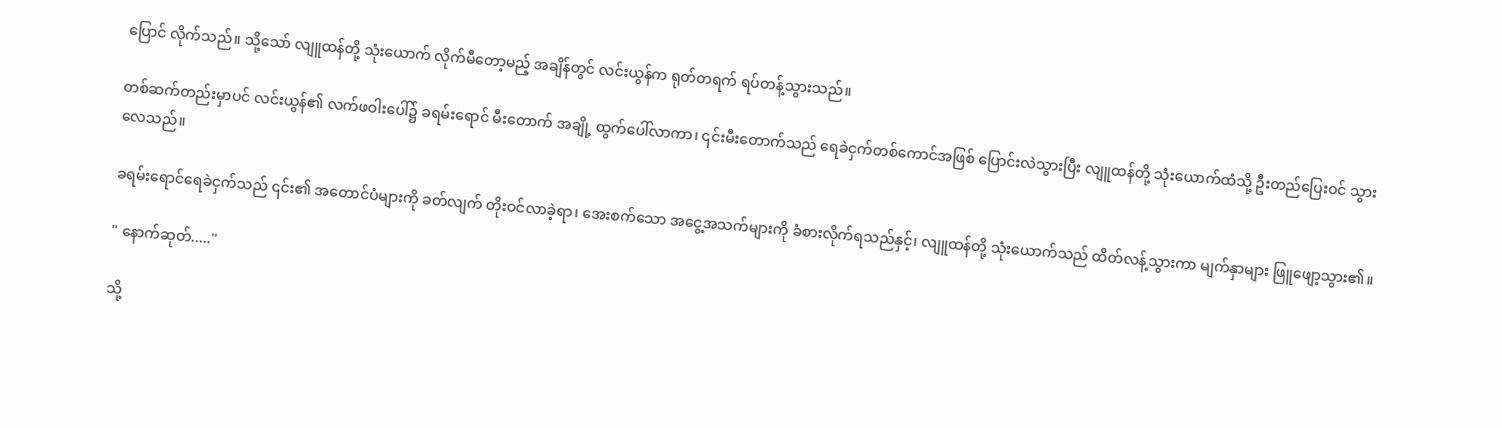ပြောင် လိုက်သည်။ သို့သော် လျူထန်တို့ သုံးယောက် လိုက်မီတော့မည့် အချိန်တွင် လင်းယွန်က ရုတ်တရက် ရပ်တန့်သွားသည်။

တစ်ဆက်တည်းမှာပင် လင်းယွန်၏ လက်ဖဝါးပေါ်၌ ခရမ်းရောင် မီးတောက် အချို့ ထွက်ပေါ်လာကာ၊ ၎င်းမီးတောက်သည် ရေခဲငှက်တစ်ကောင်အဖြစ် ပြောင်းလဲသွားပြီး လျူထန်တို့ သုံးယောက်ထံသို့ ဦးတည်ပြေးဝင် သွားလေသည်။

ခရမ်းရောင်ရေခဲငှက်သည် ၎င်း၏ အတောင်ပံများကို ခတ်လျက် တိုးဝင်လာခဲ့ရာ၊ အေးစက်သော အငွေ့အသက်များကို ခံစားလိုက်ရသည်နှင့်၊ လျူထန်တို့ သုံးယောက်သည် ထိတ်လန့်သွားကာ မျက်နှာများ ဖြူဖျော့သွား၏။

'' နောက်ဆုတ်.....''

သို့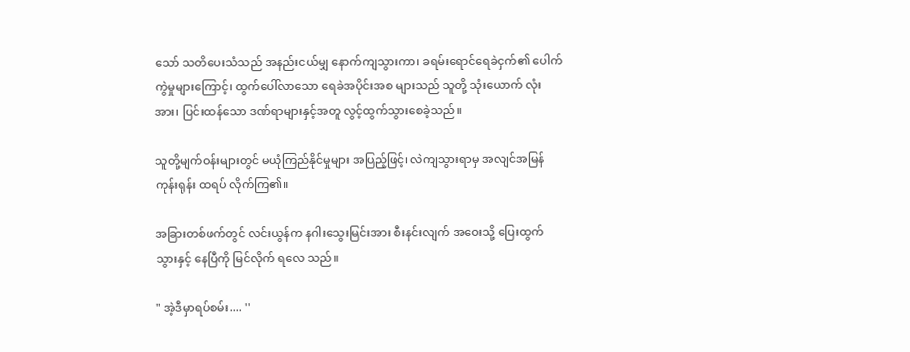သော် သတိပေးသံသည် အနည်းငယ်မျှ နောက်ကျသွားကာ၊ ခရမ်းရောင်ရေခဲငှက်၏ ပေါက်ကွဲမှုများကြောင့်၊ ထွက်ပေါ်လာသော ရေခဲအပိုင်းအစ များသည် သူတို့ သုံးယောက် လုံးအား၊ ပြင်းထန်သော ဒဏ်ရာများနှင့်အတူ လွင့်ထွက်သွားစေခဲ့သည်။

သူတို့မျက်ဝန်းများတွင် မယုံကြည်နိုင်မှုများ အပြည့်ဖြင့်၊ လဲကျသွားရာမှ အလျင်အမြန် ကုန်းရုန်း ထရပ် လိုက်ကြ၏။

အခြားတစ်ဖက်တွင် လင်းယွန်က နဂါးသွေးမြင်းအား စီးနင်းလျက် အဝေးသို့ ပြေးထွက် သွားနှင့် နေပြီကို မြင်လိုက် ရလေ သည်။

" အဲ့ဒီမှာရပ်စမ်း.... ''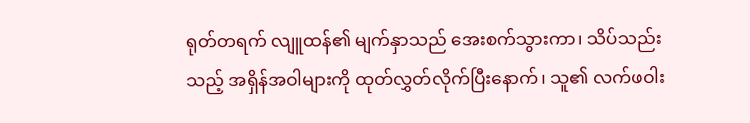ရုတ်တရက် လျူထန်၏ မျက်နှာသည် အေးစက်သွားကာ၊ သိပ်သည်းသည့် အရှိန်အဝါများကို ထုတ်လွှတ်လိုက်ပြီးနောက်၊ သူ၏ လက်ဖဝါး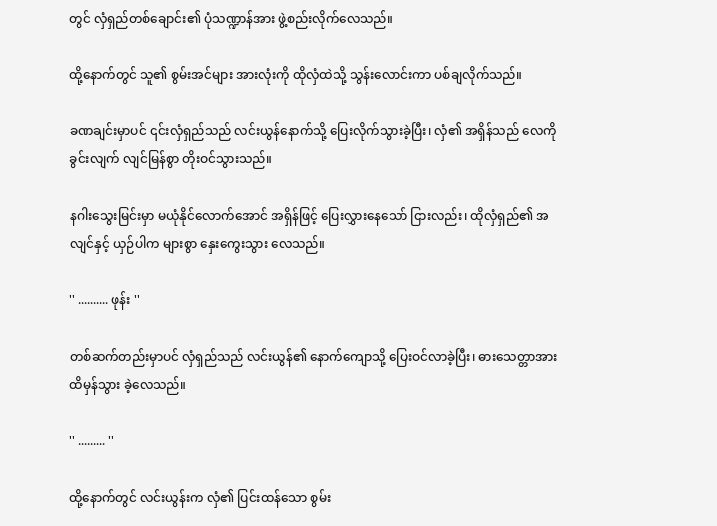တွင် လှံရှည်တစ်ချောင်း၏ ပုံသဏ္ဍာန်အား ဖွဲ့စည်းလိုက်လေသည်။

ထို့နောက်တွင် သူ၏ စွမ်းအင်များ အားလုံးကို ထိုလှံထဲသို့ သွန်းလောင်းကာ ပစ်ချလိုက်သည်။

ခဏချင်းမှာပင် ၎င်းလှံရှည်သည် လင်းယွန်နောက်သို့ ပြေးလိုက်သွားခဲ့ပြီး၊ လှံ၏ အရှိန်သည် လေကိုခွင်းလျက် လျင်မြန်စွာ တိုးဝင်သွားသည်။

နဂါးသွေးမြင်းမှာ မယုံနိုင်လောက်အောင် အရှိန်ဖြင့် ပြေးလွှားနေသော် ငြားလည်း၊ ထိုလှံရှည်၏ အလျင်နှင့် ယှဉ်ပါက များစွာ နှေးကွေးသွား လေသည်။

'' .......... ဖုန်း ''

တစ်ဆက်တည်းမှာပင် လှံရှည်သည် လင်းယွန်၏ နောက်ကျောသို့ ပြေးဝင်လာခဲ့ပြီး၊ ဓားသေတ္တာအား ထိမှန်သွား ခဲ့လေသည်။

'' ......... ''

ထို့နောက်တွင် လင်းယွန်းက လှံ၏ ပြင်းထန်သော စွမ်း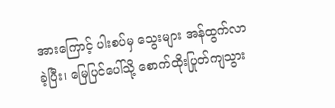အားကြောင့် ပါးစပ်မှ သွေးများ အန်ထွက်လာခဲ့ပြီး၊ မြေပြင်ပေါ်သို့ စောက်ထိုးပြုတ်ကျသွား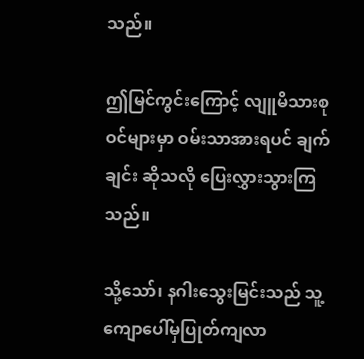သည်။

ဤမြင်ကွင်းကြောင့် လျူမိသားစုဝင်များမှာ ဝမ်းသာအားရပင် ချက်ချင်း ဆိုသလို ပြေးလွှားသွားကြသည်။

သို့သော်၊ နဂါးသွေးမြင်းသည် သူ့ကျောပေါ်မှပြုတ်ကျလာ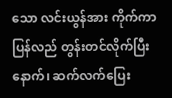သော လင်းယွန်အား ကိုက်ကာ ပြန်လည် တွန်းတင်လိုက်ပြီးနောက်၊ ဆက်လက်ပြေး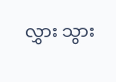လွှား သွား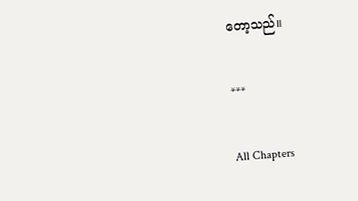တော့သည်။

***

All Chapters